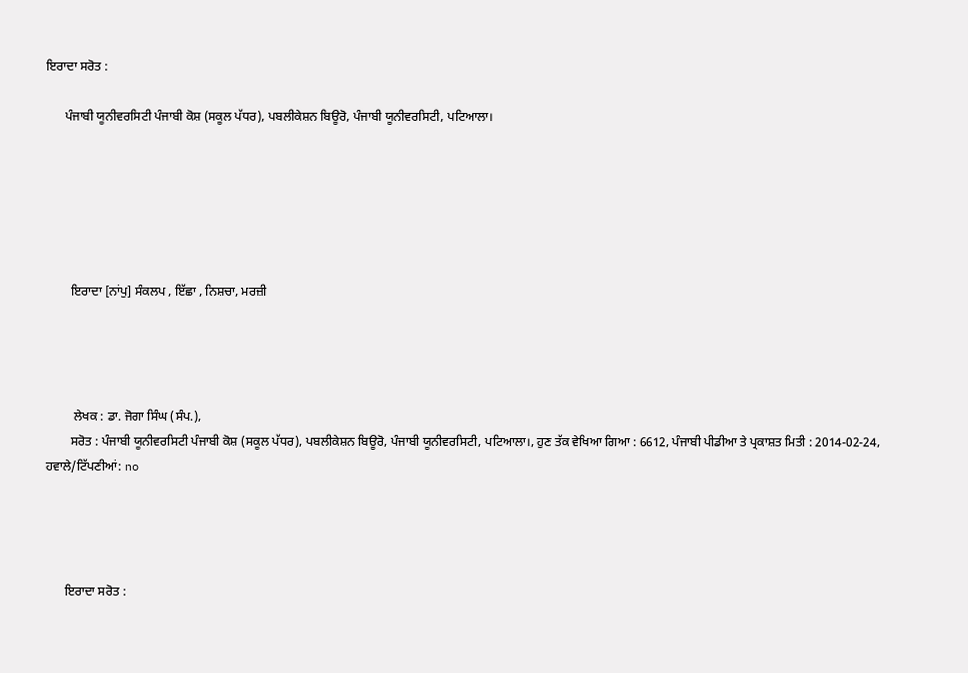ਇਰਾਦਾ ਸਰੋਤ :

      ਪੰਜਾਬੀ ਯੂਨੀਵਰਸਿਟੀ ਪੰਜਾਬੀ ਕੋਸ਼ (ਸਕੂਲ ਪੱਧਰ), ਪਬਲੀਕੇਸ਼ਨ ਬਿਊਰੋ, ਪੰਜਾਬੀ ਯੂਨੀਵਰਸਿਟੀ, ਪਟਿਆਲਾ।






        ਇਰਾਦਾ [ਨਾਂਪੁ] ਸੰਕਲਪ , ਇੱਛਾ , ਨਿਸ਼ਚਾ, ਮਰਜ਼ੀ




         ਲੇਖਕ : ਡਾ. ਜੋਗਾ ਸਿੰਘ (ਸੰਪ.),
        ਸਰੋਤ : ਪੰਜਾਬੀ ਯੂਨੀਵਰਸਿਟੀ ਪੰਜਾਬੀ ਕੋਸ਼ (ਸਕੂਲ ਪੱਧਰ), ਪਬਲੀਕੇਸ਼ਨ ਬਿਊਰੋ, ਪੰਜਾਬੀ ਯੂਨੀਵਰਸਿਟੀ, ਪਟਿਆਲਾ।, ਹੁਣ ਤੱਕ ਵੇਖਿਆ ਗਿਆ : 6612, ਪੰਜਾਬੀ ਪੀਡੀਆ ਤੇ ਪ੍ਰਕਾਸ਼ਤ ਮਿਤੀ : 2014-02-24, ਹਵਾਲੇ/ਟਿੱਪਣੀਆਂ: no




      ਇਰਾਦਾ ਸਰੋਤ :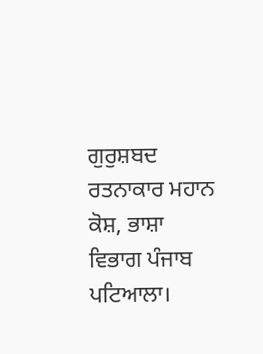ਗੁਰੁਸ਼ਬਦ ਰਤਨਾਕਾਰ ਮਹਾਨ ਕੋਸ਼, ਭਾਸ਼ਾ ਵਿਭਾਗ ਪੰਜਾਬ ਪਟਿਆਲਾ।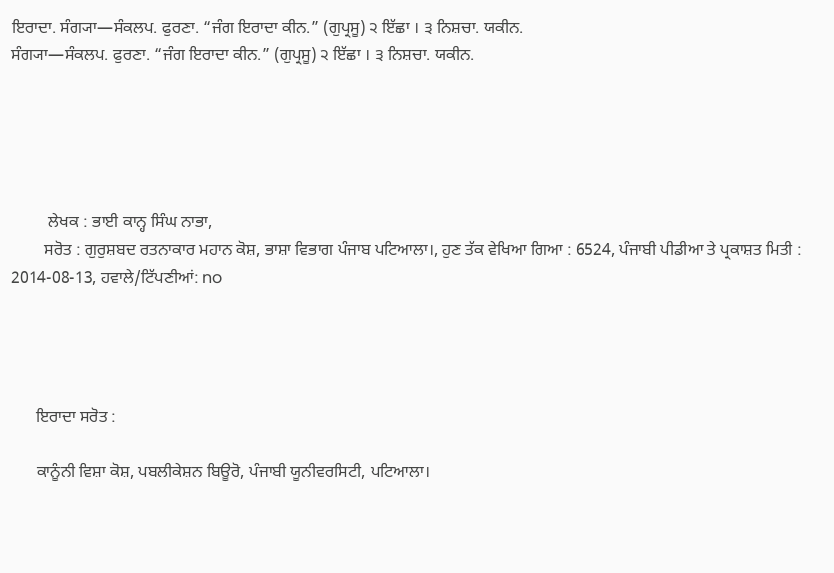ਇਰਾਦਾ. ਸੰਗ੍ਯਾ—ਸੰਕਲਪ. ਫੁਰਣਾ. “ਜੰਗ ਇਰਾਦਾ ਕੀਨ.” (ਗੁਪ੍ਰਸੂ) ੨ ਇੱਛਾ । ੩ ਨਿਸ਼ਚਾ. ਯਕੀਨ.
ਸੰਗ੍ਯਾ—ਸੰਕਲਪ. ਫੁਰਣਾ. “ਜੰਗ ਇਰਾਦਾ ਕੀਨ.” (ਗੁਪ੍ਰਸੂ) ੨ ਇੱਛਾ । ੩ ਨਿਸ਼ਚਾ. ਯਕੀਨ.





         ਲੇਖਕ : ਭਾਈ ਕਾਨ੍ਹ ਸਿੰਘ ਨਾਭਾ,
        ਸਰੋਤ : ਗੁਰੁਸ਼ਬਦ ਰਤਨਾਕਾਰ ਮਹਾਨ ਕੋਸ਼, ਭਾਸ਼ਾ ਵਿਭਾਗ ਪੰਜਾਬ ਪਟਿਆਲਾ।, ਹੁਣ ਤੱਕ ਵੇਖਿਆ ਗਿਆ : 6524, ਪੰਜਾਬੀ ਪੀਡੀਆ ਤੇ ਪ੍ਰਕਾਸ਼ਤ ਮਿਤੀ : 2014-08-13, ਹਵਾਲੇ/ਟਿੱਪਣੀਆਂ: no




      ਇਰਾਦਾ ਸਰੋਤ :

      ਕਾਨੂੰਨੀ ਵਿਸ਼ਾ ਕੋਸ਼, ਪਬਲੀਕੇਸ਼ਨ ਬਿਊਰੋ, ਪੰਜਾਬੀ ਯੂਨੀਵਰਸਿਟੀ, ਪਟਿਆਲਾ।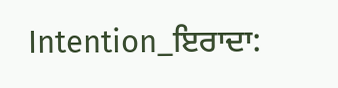Intention_ਇਰਾਦਾ: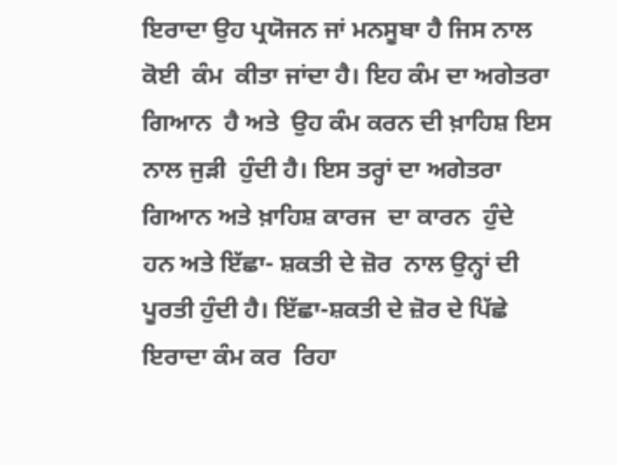ਇਰਾਦਾ ਉਹ ਪ੍ਰਯੋਜਨ ਜਾਂ ਮਨਸੂਬਾ ਹੈ ਜਿਸ ਨਾਲ  ਕੋਈ  ਕੰਮ  ਕੀਤਾ ਜਾਂਦਾ ਹੈ। ਇਹ ਕੰਮ ਦਾ ਅਗੇਤਰਾ ਗਿਆਨ  ਹੈ ਅਤੇ  ਉਹ ਕੰਮ ਕਰਨ ਦੀ ਖ਼ਾਹਿਸ਼ ਇਸ ਨਾਲ ਜੁੜੀ  ਹੁੰਦੀ ਹੈ। ਇਸ ਤਰ੍ਹਾਂ ਦਾ ਅਗੇਤਰਾ ਗਿਆਨ ਅਤੇ ਖ਼ਾਹਿਸ਼ ਕਾਰਜ  ਦਾ ਕਾਰਨ  ਹੁੰਦੇ  ਹਨ ਅਤੇ ਇੱਛਾ- ਸ਼ਕਤੀ ਦੇ ਜ਼ੋਰ  ਨਾਲ ਉਨ੍ਹਾਂ ਦੀ ਪੂਰਤੀ ਹੁੰਦੀ ਹੈ। ਇੱਛਾ-ਸ਼ਕਤੀ ਦੇ ਜ਼ੋਰ ਦੇ ਪਿੱਛੇ  ਇਰਾਦਾ ਕੰਮ ਕਰ  ਰਿਹਾ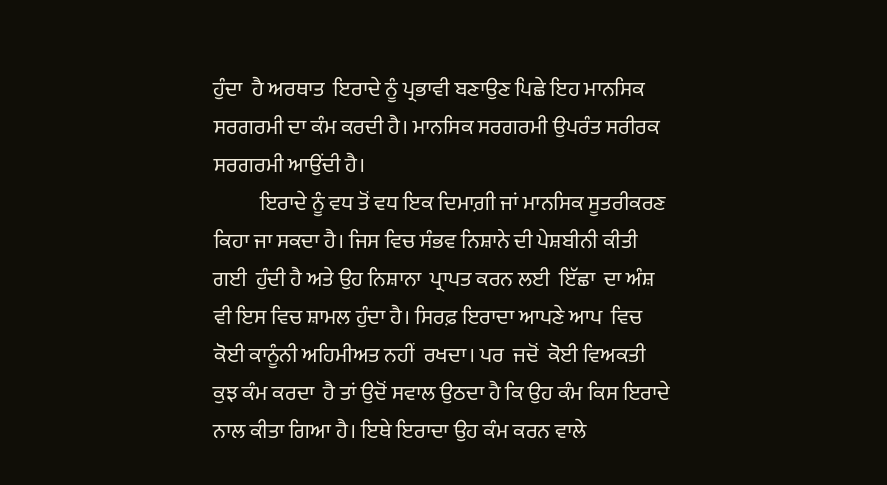ਹੁੰਦਾ  ਹੈ ਅਰਥਾਤ  ਇਰਾਦੇ ਨੂੰ ਪ੍ਰਭਾਵੀ ਬਣਾਉਣ ਪਿਛੇ ਇਹ ਮਾਨਸਿਕ  ਸਰਗਰਮੀ ਦਾ ਕੰਮ ਕਰਦੀ ਹੈ। ਮਾਨਸਿਕ ਸਰਗਰਮੀ ਉਪਰੰਤ ਸਰੀਰਕ  ਸਰਗਰਮੀ ਆਉਂਦੀ ਹੈ।
           ਇਰਾਦੇ ਨੂੰ ਵਧ ਤੋਂ ਵਧ ਇਕ ਦਿਮਾਗ਼ੀ ਜਾਂ ਮਾਨਸਿਕ ਸੂਤਰੀਕਰਣ ਕਿਹਾ ਜਾ ਸਕਦਾ ਹੈ। ਜਿਸ ਵਿਚ ਸੰਭਵ ਨਿਸ਼ਾਨੇ ਦੀ ਪੇਸ਼ਬੀਨੀ ਕੀਤੀ ਗਈ  ਹੁੰਦੀ ਹੈ ਅਤੇ ਉਹ ਨਿਸ਼ਾਨਾ  ਪ੍ਰਾਪਤ ਕਰਨ ਲਈ  ਇੱਛਾ  ਦਾ ਅੰਸ਼ ਵੀ ਇਸ ਵਿਚ ਸ਼ਾਮਲ ਹੁੰਦਾ ਹੈ। ਸਿਰਫ਼ ਇਰਾਦਾ ਆਪਣੇ ਆਪ  ਵਿਚ ਕੋਈ ਕਾਨੂੰਨੀ ਅਹਿਮੀਅਤ ਨਹੀਂ  ਰਖਦਾ। ਪਰ  ਜਦੋਂ  ਕੋਈ ਵਿਅਕਤੀ  ਕੁਝ ਕੰਮ ਕਰਦਾ  ਹੈ ਤਾਂ ਉਦੋਂ ਸਵਾਲ ਉਠਦਾ ਹੈ ਕਿ ਉਹ ਕੰਮ ਕਿਸ ਇਰਾਦੇ ਨਾਲ ਕੀਤਾ ਗਿਆ ਹੈ। ਇਥੇ ਇਰਾਦਾ ਉਹ ਕੰਮ ਕਰਨ ਵਾਲੇ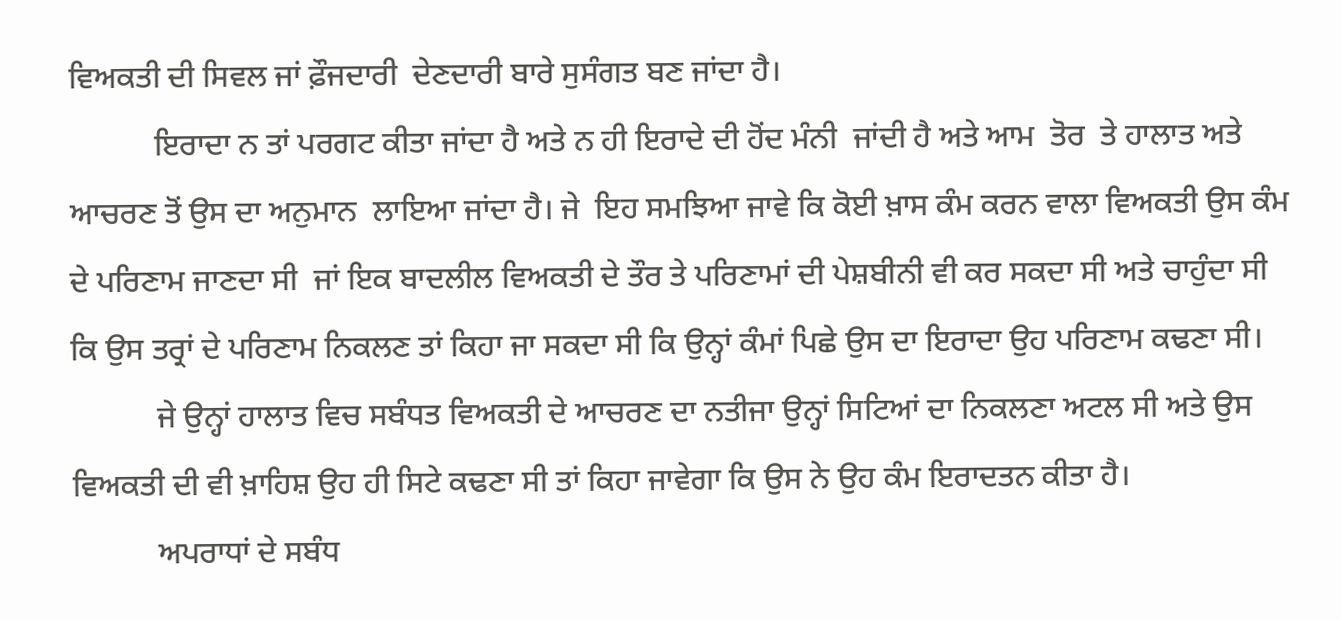ਵਿਅਕਤੀ ਦੀ ਸਿਵਲ ਜਾਂ ਫ਼ੌਜਦਾਰੀ  ਦੇਣਦਾਰੀ ਬਾਰੇ ਸੁਸੰਗਤ ਬਣ ਜਾਂਦਾ ਹੈ।
           ਇਰਾਦਾ ਨ ਤਾਂ ਪਰਗਟ ਕੀਤਾ ਜਾਂਦਾ ਹੈ ਅਤੇ ਨ ਹੀ ਇਰਾਦੇ ਦੀ ਹੋਂਦ ਮੰਨੀ  ਜਾਂਦੀ ਹੈ ਅਤੇ ਆਮ  ਤੋਰ  ਤੇ ਹਾਲਾਤ ਅਤੇ ਆਚਰਣ ਤੋਂ ਉਸ ਦਾ ਅਨੁਮਾਨ  ਲਾਇਆ ਜਾਂਦਾ ਹੈ। ਜੇ  ਇਹ ਸਮਝਿਆ ਜਾਵੇ ਕਿ ਕੋਈ ਖ਼ਾਸ ਕੰਮ ਕਰਨ ਵਾਲਾ ਵਿਅਕਤੀ ਉਸ ਕੰਮ ਦੇ ਪਰਿਣਾਮ ਜਾਣਦਾ ਸੀ  ਜਾਂ ਇਕ ਬਾਦਲੀਲ ਵਿਅਕਤੀ ਦੇ ਤੌਰ ਤੇ ਪਰਿਣਾਮਾਂ ਦੀ ਪੇਸ਼ਬੀਨੀ ਵੀ ਕਰ ਸਕਦਾ ਸੀ ਅਤੇ ਚਾਹੁੰਦਾ ਸੀ ਕਿ ਉਸ ਤਰ੍ਰਾਂ ਦੇ ਪਰਿਣਾਮ ਨਿਕਲਣ ਤਾਂ ਕਿਹਾ ਜਾ ਸਕਦਾ ਸੀ ਕਿ ਉਨ੍ਹਾਂ ਕੰਮਾਂ ਪਿਛੇ ਉਸ ਦਾ ਇਰਾਦਾ ਉਹ ਪਰਿਣਾਮ ਕਢਣਾ ਸੀ।
           ਜੇ ਉਨ੍ਹਾਂ ਹਾਲਾਤ ਵਿਚ ਸਬੰਧਤ ਵਿਅਕਤੀ ਦੇ ਆਚਰਣ ਦਾ ਨਤੀਜਾ ਉਨ੍ਹਾਂ ਸਿਟਿਆਂ ਦਾ ਨਿਕਲਣਾ ਅਟਲ ਸੀ ਅਤੇ ਉਸ ਵਿਅਕਤੀ ਦੀ ਵੀ ਖ਼ਾਹਿਸ਼ ਉਹ ਹੀ ਸਿਟੇ ਕਢਣਾ ਸੀ ਤਾਂ ਕਿਹਾ ਜਾਵੇਗਾ ਕਿ ਉਸ ਨੇ ਉਹ ਕੰਮ ਇਰਾਦਤਨ ਕੀਤਾ ਹੈ।
           ਅਪਰਾਧਾਂ ਦੇ ਸਬੰਧ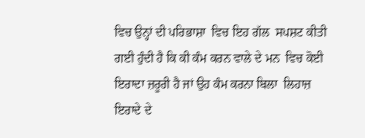ਵਿਚ ਉਨ੍ਹਾਂ ਦੀ ਪਰਿਭਾਸ਼ਾ  ਵਿਚ ਇਹ ਗੱਲ  ਸਪਸ਼ਟ ਕੀਤੀ ਗਈ ਹੁੰਦੀ ਹੈ ਕਿ ਕੀ ਕੰਮ ਕਰਨ ਵਾਲੇ ਦੇ ਮਨ  ਵਿਚ ਕੋਈ ਇਰਾਦਾ ਜ਼ਰੂਰੀ ਹੈ ਜਾਂ ਉਹ ਕੰਮ ਕਰਨਾ ਬਿਲਾ  ਲਿਹਾਜ਼  ਇਰਾਦੇ ਦੇ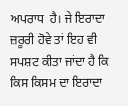ਅਪਰਾਧ  ਹੈ। ਜੇ ਇਰਾਦਾ ਜ਼ਰੂਰੀ ਹੋਵੇ ਤਾਂ ਇਹ ਵੀ ਸਪਸ਼ਟ ਕੀਤਾ ਜਾਂਦਾ ਹੈ ਕਿ ਕਿਸ ਕਿਸਮ ਦਾ ਇਰਾਦਾ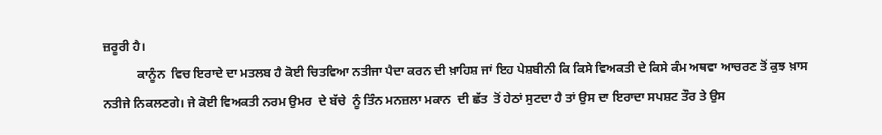ਜ਼ਰੂਰੀ ਹੈ।
           ਕਾਨੂੰਨ  ਵਿਚ ਇਰਾਦੇ ਦਾ ਮਤਲਬ ਹੈ ਕੋਈ ਚਿਤਵਿਆ ਨਤੀਜਾ ਪੈਦਾ ਕਰਨ ਦੀ ਖ਼ਾਹਿਸ਼ ਜਾਂ ਇਹ ਪੇਸ਼ਬੀਨੀ ਕਿ ਕਿਸੇ ਵਿਅਕਤੀ ਦੇ ਕਿਸੇ ਕੰਮ ਅਥਵਾ ਆਚਰਣ ਤੋਂ ਕੁਝ ਖ਼ਾਸ ਨਤੀਜੇ ਨਿਕਲਣਗੇ। ਜੇ ਕੋਈ ਵਿਅਕਤੀ ਨਰਮ ਉਮਰ  ਦੇ ਬੱਚੇ  ਨੂੰ ਤਿੰਨ ਮਨਜ਼ਲਾ ਮਕਾਨ  ਦੀ ਛੱਤ  ਤੋਂ ਹੇਠਾਂ ਸੁਟਦਾ ਹੈ ਤਾਂ ਉਸ ਦਾ ਇਰਾਦਾ ਸਪਸ਼ਟ ਤੌਰ ਤੇ ਉਸ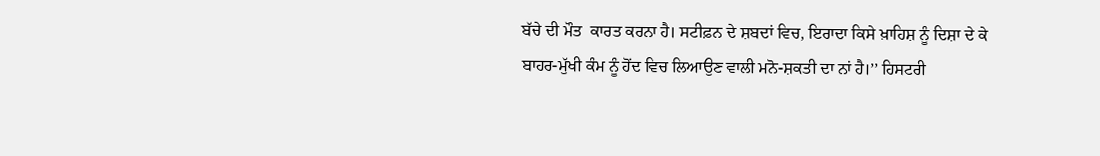ਬੱਚੇ ਦੀ ਮੌਤ  ਕਾਰਤ ਕਰਨਾ ਹੈ। ਸਟੀਫ਼ਨ ਦੇ ਸ਼ਬਦਾਂ ਵਿਚ, ਇਰਾਦਾ ਕਿਸੇ ਖ਼ਾਹਿਸ਼ ਨੂੰ ਦਿਸ਼ਾ ਦੇ ਕੇ ਬਾਹਰ-ਮੁੱਖੀ ਕੰਮ ਨੂੰ ਹੋਂਦ ਵਿਚ ਲਿਆਉਣ ਵਾਲੀ ਮਨੋ-ਸ਼ਕਤੀ ਦਾ ਨਾਂ ਹੈ।’’ ਹਿਸਟਰੀ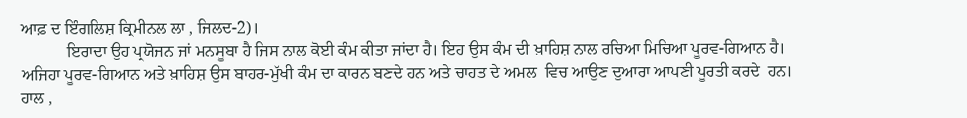ਆਫ਼ ਦ ਇੰਗਲਿਸ਼ ਕ੍ਰਿਮੀਨਲ ਲਾ , ਜਿਲਦ-2)।
           ਇਰਾਦਾ ਉਹ ਪ੍ਰਯੋਜਨ ਜਾਂ ਮਨਸੂਬਾ ਹੈ ਜਿਸ ਨਾਲ ਕੋਈ ਕੰਮ ਕੀਤਾ ਜਾਂਦਾ ਹੈ। ਇਹ ਉਸ ਕੰਮ ਦੀ ਖ਼ਾਹਿਸ਼ ਨਾਲ ਰਚਿਆ ਮਿਚਿਆ ਪੂਰਵ-ਗਿਆਨ ਹੈ। ਅਜਿਹਾ ਪੂਰਵ-ਗਿਆਨ ਅਤੇ ਖ਼ਾਹਿਸ਼ ਉਸ ਬਾਹਰ-ਮੁੱਖੀ ਕੰਮ ਦਾ ਕਾਰਨ ਬਣਦੇ ਹਨ ਅਤੇ ਚਾਹਤ ਦੇ ਅਮਲ  ਵਿਚ ਆਉਣ ਦੁਆਰਾ ਆਪਣੀ ਪੂਰਤੀ ਕਰਦੇ  ਹਨ। ਹਾਲ ,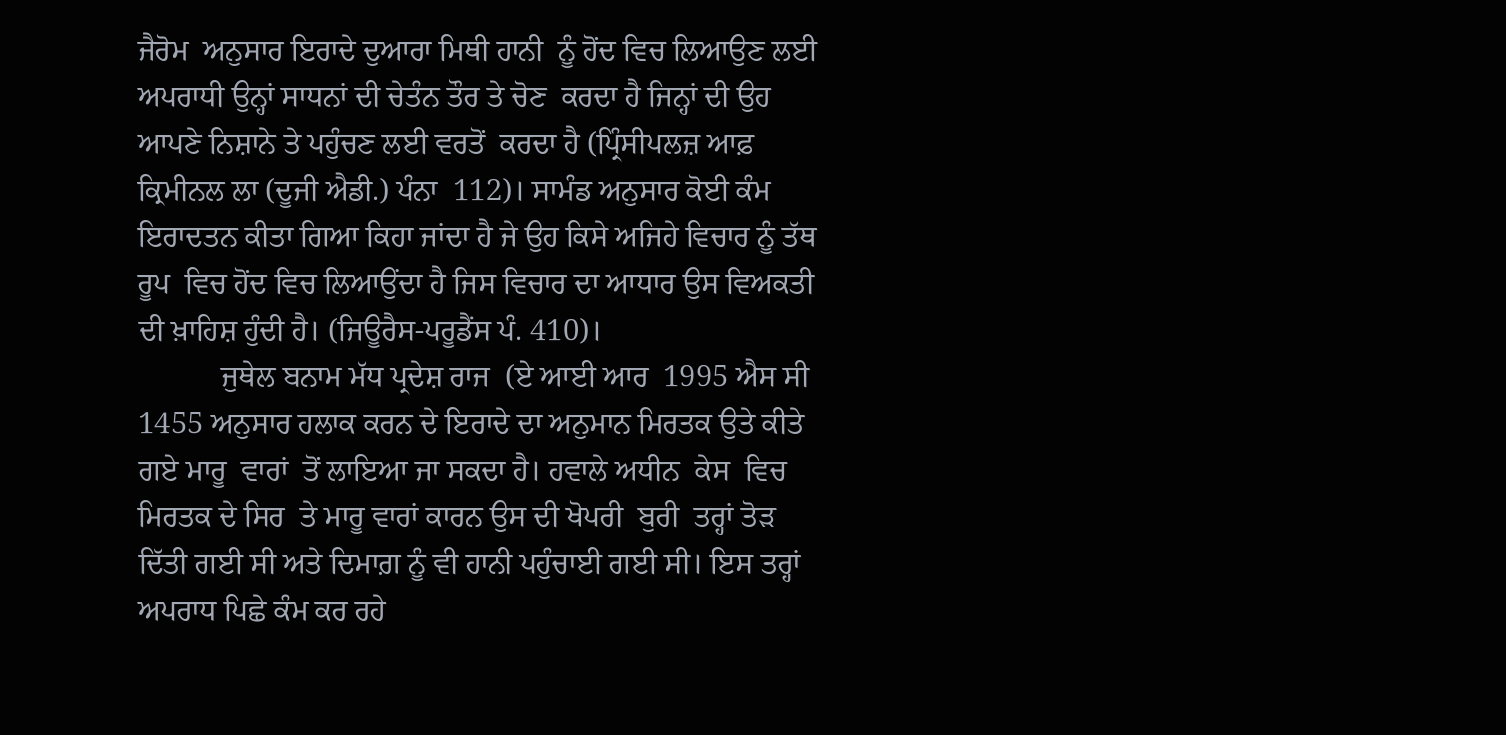ਜੈਰੋਮ  ਅਨੁਸਾਰ ਇਰਾਦੇ ਦੁਆਰਾ ਮਿਥੀ ਹਾਨੀ  ਨੂੰ ਹੋਂਦ ਵਿਚ ਲਿਆਉਣ ਲਈ ਅਪਰਾਧੀ ਉਨ੍ਹਾਂ ਸਾਧਨਾਂ ਦੀ ਚੇਤੰਨ ਤੌਰ ਤੇ ਚੋਣ  ਕਰਦਾ ਹੈ ਜਿਨ੍ਹਾਂ ਦੀ ਉਹ ਆਪਣੇ ਨਿਸ਼ਾਨੇ ਤੇ ਪਹੁੰਚਣ ਲਈ ਵਰਤੋਂ  ਕਰਦਾ ਹੈ (ਪ੍ਰਿੰਸੀਪਲਜ਼ ਆਫ਼ ਕ੍ਰਿਮੀਨਲ ਲਾ (ਦੂਜੀ ਐਡੀ.) ਪੰਨਾ  112)। ਸਾਮੰਡ ਅਨੁਸਾਰ ਕੋਈ ਕੰਮ ਇਰਾਦਤਨ ਕੀਤਾ ਗਿਆ ਕਿਹਾ ਜਾਂਦਾ ਹੈ ਜੇ ਉਹ ਕਿਸੇ ਅਜਿਹੇ ਵਿਚਾਰ ਨੂੰ ਤੱਥ  ਰੂਪ  ਵਿਚ ਹੋਂਦ ਵਿਚ ਲਿਆਉਂਦਾ ਹੈ ਜਿਸ ਵਿਚਾਰ ਦਾ ਆਧਾਰ ਉਸ ਵਿਅਕਤੀ ਦੀ ਖ਼ਾਹਿਸ਼ ਹੁੰਦੀ ਹੈ। (ਜਿਊਰੈਸ-ਪਰੂਡੈਂਸ ਪੰ. 410)।
           ਜੁਥੇਲ ਬਨਾਮ ਮੱਧ ਪ੍ਰਦੇਸ਼ ਰਾਜ  (ਏ ਆਈ ਆਰ  1995 ਐਸ ਸੀ 1455 ਅਨੁਸਾਰ ਹਲਾਕ ਕਰਨ ਦੇ ਇਰਾਦੇ ਦਾ ਅਨੁਮਾਨ ਮਿਰਤਕ ਉਤੇ ਕੀਤੇ ਗਏ ਮਾਰੂ  ਵਾਰਾਂ  ਤੋਂ ਲਾਇਆ ਜਾ ਸਕਦਾ ਹੈ। ਹਵਾਲੇ ਅਧੀਨ  ਕੇਸ  ਵਿਚ ਮਿਰਤਕ ਦੇ ਸਿਰ  ਤੇ ਮਾਰੂ ਵਾਰਾਂ ਕਾਰਨ ਉਸ ਦੀ ਖੋਪਰੀ  ਬੁਰੀ  ਤਰ੍ਹਾਂ ਤੋੜ  ਦਿੱਤੀ ਗਈ ਸੀ ਅਤੇ ਦਿਮਾਗ਼ ਨੂੰ ਵੀ ਹਾਨੀ ਪਹੁੰਚਾਈ ਗਈ ਸੀ। ਇਸ ਤਰ੍ਹਾਂ ਅਪਰਾਧ ਪਿਛੇ ਕੰਮ ਕਰ ਰਹੇ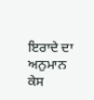ਇਰਾਦੇ ਦਾ ਅਨੁਮਾਨ ਕੇਸ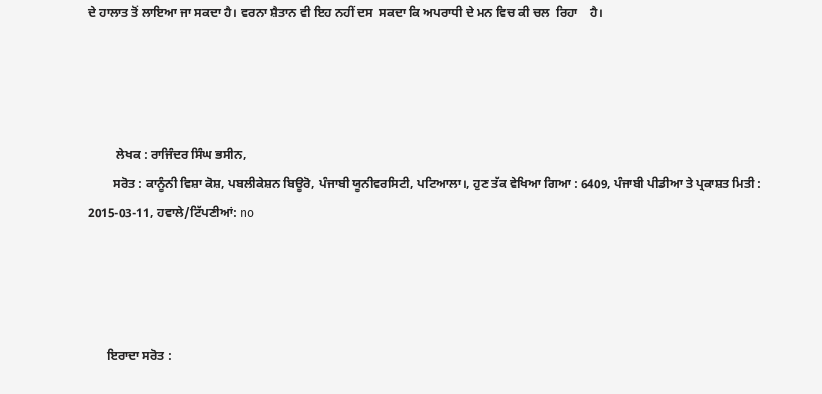ਦੇ ਹਾਲਾਤ ਤੋਂ ਲਾਇਆ ਜਾ ਸਕਦਾ ਹੈ। ਵਰਨਾ ਸ਼ੈਤਾਨ ਵੀ ਇਹ ਨਹੀਂ ਦਸ  ਸਕਦਾ ਕਿ ਅਪਰਾਧੀ ਦੇ ਮਨ ਵਿਚ ਕੀ ਚਲ  ਰਿਹਾ    ਹੈ।




         ਲੇਖਕ : ਰਾਜਿੰਦਰ ਸਿੰਘ ਭਸੀਨ,
        ਸਰੋਤ : ਕਾਨੂੰਨੀ ਵਿਸ਼ਾ ਕੋਸ਼, ਪਬਲੀਕੇਸ਼ਨ ਬਿਊਰੋ, ਪੰਜਾਬੀ ਯੂਨੀਵਰਸਿਟੀ, ਪਟਿਆਲਾ।, ਹੁਣ ਤੱਕ ਵੇਖਿਆ ਗਿਆ : 6409, ਪੰਜਾਬੀ ਪੀਡੀਆ ਤੇ ਪ੍ਰਕਾਸ਼ਤ ਮਿਤੀ : 2015-03-11, ਹਵਾਲੇ/ਟਿੱਪਣੀਆਂ: no




      ਇਰਾਦਾ ਸਰੋਤ :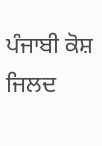ਪੰਜਾਬੀ ਕੋਸ਼ ਜਿਲਦ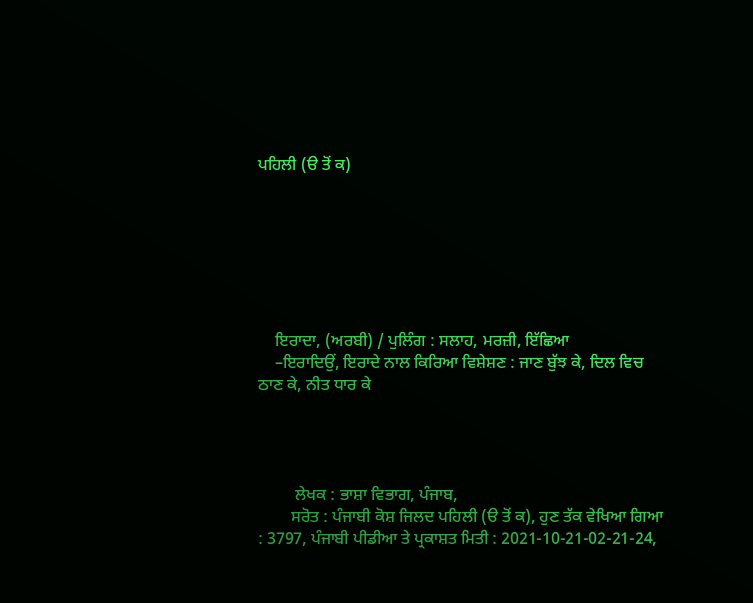ਪਹਿਲੀ (ੳ ਤੋਂ ਕ)







    ਇਰਾਦਾ, (ਅਰਬੀ) / ਪੁਲਿੰਗ : ਸਲਾਹ, ਮਰਜ਼ੀ, ਇੱਛਿਆ
    –ਇਰਾਦਿਉਂ, ਇਰਾਦੇ ਨਾਲ ਕਿਰਿਆ ਵਿਸ਼ੇਸ਼ਣ : ਜਾਣ ਬੁੱਝ ਕੇ, ਦਿਲ ਵਿਚ ਠਾਣ ਕੇ, ਨੀਤ ਧਾਰ ਕੇ




         ਲੇਖਕ : ਭਾਸ਼ਾ ਵਿਭਾਗ, ਪੰਜਾਬ,
        ਸਰੋਤ : ਪੰਜਾਬੀ ਕੋਸ਼ ਜਿਲਦ ਪਹਿਲੀ (ੳ ਤੋਂ ਕ), ਹੁਣ ਤੱਕ ਵੇਖਿਆ ਗਿਆ : 3797, ਪੰਜਾਬੀ ਪੀਡੀਆ ਤੇ ਪ੍ਰਕਾਸ਼ਤ ਮਿਤੀ : 2021-10-21-02-21-24,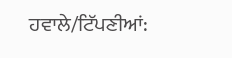ਹਵਾਲੇ/ਟਿੱਪਣੀਆਂ: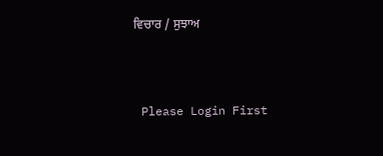ਵਿਚਾਰ / ਸੁਝਾਅ



 Please Login First